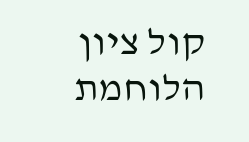קול ציון הלוחמת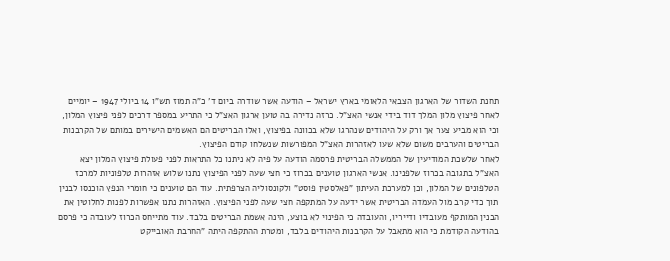תחנת השדור של הארגון הצבאי הלאומי בארץ ישראל – הודעה אשר שודרה ביום ד' כ"ה תמוז תש"ו 14 ביולי 1947 – יומיים לאחר פיצוץ מלון המלך דוד בידי אנשי האצ"ל. כרזה נדירה בה טוען ארגון האצ"ל כי התריע במספר דרכים לפני פיצוץ המלון, וכי הוא מביע צער אך ורק על היהודים שנהרגו שלא בכוונה בפיצוץ, ואלו הבריטים הם האשמים הישירים במותם של הקרבנות הבריטים והערבים משום שלא שעו לאזהרות האצ"ל המפורשות שנשלחו קודם הפיצוץ.
לאחר שלשכת המודיעין של הממשלה הבריטית פרסמה הודעה על פיה לא ניתנו כל התראות לפני פעולת פיצוץ המלון יצא האצ"ל בתגובה בכרוז שלפנינו. אנשי הארגון טוענים בכרוז כי חצי שעה לפני הפיצוץ נתנו שלוש אזהרות טלפוניות למרכז הטלפונים של המלון, וכן למערכת העיתון "פאלסטין פוסט" ולקונסוליה הצרפתית. עוד הם טוענים כי חומרי הנפץ הוכנסו לבנין תוך כדי קרב מול העמדה הבריטית אשר ידעה על המתקפה חצי שעה לפני הפיצוץ. האזהרות נתנו אפשרות לפנות לחלוטין את הבנין המותקף מעובדיו ודייריו, והעובדה כי הפינוי לא בוצע, הינה אשמת הבריטים בלבד. עוד מתייחס הכרוז לעובדה כי פרסם בהודעה הקודמת כי הוא מתאבל על הקרבנות היהודים בלבד, ומטרת ההתקפה היתה "החרבת האובייקט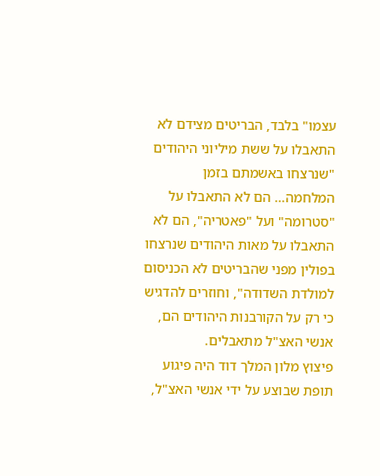עצמו" בלבד, הבריטים מצידם לא התאבלו על ששת מיליוני היהודים "שנרצחו באשמתם בזמן המלחמה… הם לא התאבלו על "סטרומה" ועל "פאטריה", הם לא התאבלו על מאות היהודים שנרצחו בפולין מפני שהבריטים לא הכניסום למולדת השדודה", וחוזרים להדגיש כי רק על הקורבנות היהודים הם, אנשי האצ"ל מתאבלים.
פיצוץ מלון המלך דוד היה פיגוע תופת שבוצע על ידי אנשי האצ"ל,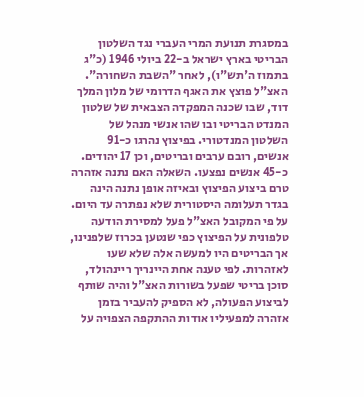במסגרת תנועת המרי העברי נגד השלטון הבריטי בארץ ישראל ב-22 ביולי 1946 (כ"ג בתמוז ה'תש"ו), לאחר "השבת השחורה". האצ"ל פוצץ את האגף הדרומי של מלון המלך דוד, שבו שכנה המפקדה הצבאית של שלטון המנדט הבריטי ובו שהו אנשי מנהל של השלטון המנדטורי. בפיצוץ נהרגו כ-91 אנשים, רובם ערבים ובריטים, וכן 17 יהודים. כ-45 אנשים נפצעו. השאלה האם נתנה אזהרה טרם ביצוע הפיצוץ ובאיזה אופן נתנה הינה בגדר תעלומה היסטורית שלא נפתרה עד היום. על פי המקובל האצ"ל פעל למסירת הודעה טלפונית על הפיצוץ כפי שנטען בכרוז שלפנינו, אך הבריטים היו למעשה אלה שלא שעו לאזהרות. לפי טענה אחת היינריך ריינהולד, סוכן בריטי שפעל בשורות האצ"ל והיה שותף לביצוע הפעולה, לא הספיק להעביר בזמן אזהרה למפעיליו אודות ההתקפה הצפויה על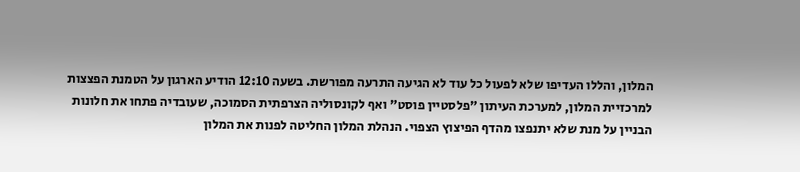המלון, והללו העדיפו שלא לפעול כל עוד לא הגיעה התרעה מפורשת. בשעה 12:10 הודיע הארגון על הטמנת הפצצות למרכזיית המלון, למערכת העיתון "פלסטיין פוסט" ואף לקונסוליה הצרפתית הסמוכה, שעובדיה פתחו את חלונות הבניין על מנת שלא יתנפצו מהדף הפיצוץ הצפוי. הנהלת המלון החליטה לפנות את המלון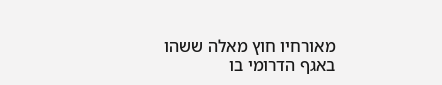מאורחיו חוץ מאלה ששהו באגף הדרומי בו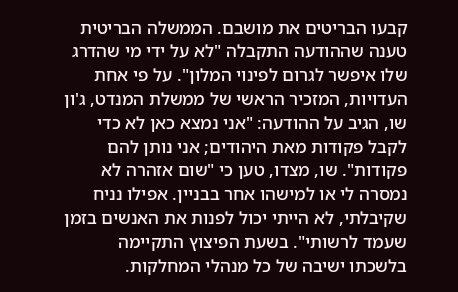קבעו הבריטים את מושבם. הממשלה הבריטית טענה שההודעה התקבלה "לא על ידי מי שהדרג שלו איפשר לגרום לפינוי המלון". על פי אחת העדויות, המזכיר הראשי של ממשלת המנדט, ג'ון שו, הגיב על ההודעה: "אני נמצא כאן לא כדי לקבל פקודות מאת היהודים; אני נותן להם פקודות". שו, מצדו, טען כי "שום אזהרה לא נמסרה לי או למישהו אחר בבניין. אפילו נניח שקיבלתי, לא הייתי יכול לפנות את האנשים בזמן שעמד לרשותי". בשעת הפיצוץ התקיימה בלשכתו ישיבה של כל מנהלי המחלקות.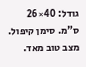גודל: 40×26 ס"מ. סימן קיפול. מצב טוב מאד.